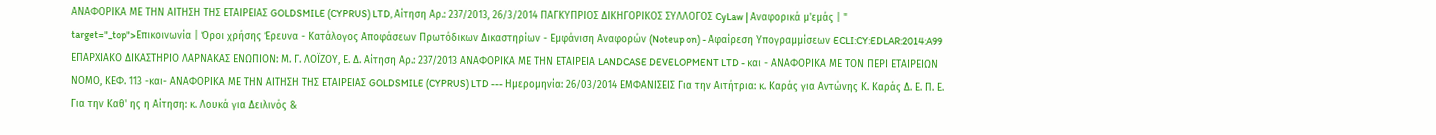ΑΝΑΦΟΡΙΚΑ ΜΕ ΤΗΝ ΑΙΤΗΣΗ ΤΗΣ ΕΤΑΙΡΕΙΑΣ GOLDSMILE (CYPRUS) LTD, Αίτηση Αρ.: 237/2013, 26/3/2014 ΠΑΓΚΥΠΡΙΟΣ ΔΙΚΗΓΟΡΙΚΟΣ ΣΥΛΛΟΓΟΣ CyLaw | Αναφορικά μ'εμάς | " target="_top">Επικοινωνία | Όροι χρήσης Έρευνα - Κατάλογος Αποφάσεων Πρωτόδικων Δικαστηρίων - Εμφάνιση Αναφορών (Noteup on) - Αφαίρεση Υπογραμμίσεων ECLI:CY:EDLAR:2014:A99 ΕΠΑΡΧΙΑΚΟ ΔΙΚΑΣΤΗΡΙΟ ΛΑΡΝΑΚΑΣ ΕΝΩΠΙΟΝ: Μ. Γ. ΛΟΪΖΟΥ, Ε. Δ. Αίτηση Αρ.: 237/2013 ΑΝΑΦΟΡΙΚΑ ΜΕ ΤΗΝ ΕΤΑΙΡΕΙΑ LANDCASE DEVELOPMENT LTD - και - ΑΝΑΦΟΡΙΚΑ ΜΕ ΤΟΝ ΠΕΡΙ ΕΤΑΙΡΕΙΩΝ ΝΟΜΟ, ΚΕΦ. 113 -και- ΑΝΑΦΟΡΙΚΑ ΜΕ ΤΗΝ ΑΙΤΗΣΗ ΤΗΣ ΕΤΑΙΡΕΙΑΣ GOLDSMILE (CYPRUS) LTD --- Ημερομηνία: 26/03/2014 ΕΜΦΑΝΙΣΕΙΣ Για την Αιτήτρια: κ. Καράς για Αντώνης Κ. Καράς Δ. Ε. Π. Ε. Για την Καθ' ης η Αίτηση: κ. Λουκά για Δειλινός &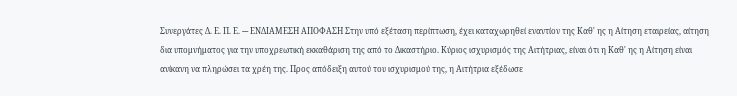Συνεργάτες Δ. Ε. Π. Ε. --- ΕΝΔΙΑΜΕΣΗ ΑΠΟΦΑΣΗ Στην υπό εξέταση περίπτωση, έχει καταχωρηθεί εναντίον της Καθ' ης η Αίτηση εταιρείας, αίτηση δια υπομνήματος για την υποχρεωτική εκκαθάριση της από το Δικαστήριο. Κύριος ισχυρισμός της Αιτήτριας, είναι ότι η Καθ' ης η Αίτηση είναι ανίκανη να πληρώσει τα χρέη της. Προς απόδειξη αυτού του ισχυρισμού της, η Αιτήτρια εξέδωσε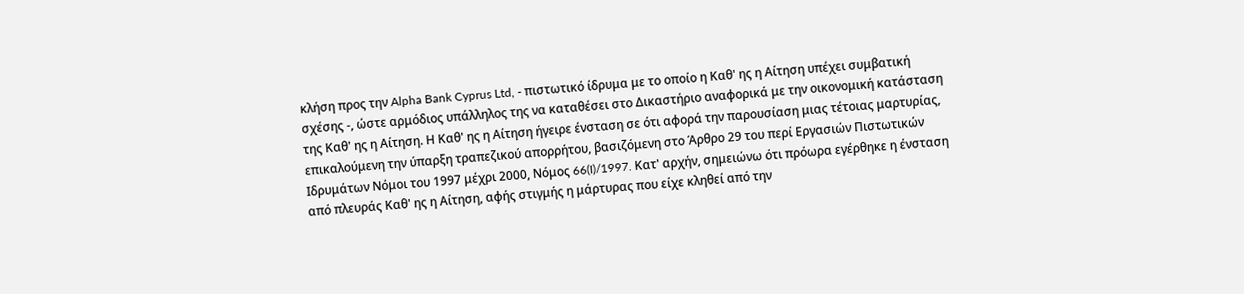κλήση προς την Alpha Bank Cyprus Ltd, - πιστωτικό ίδρυμα με το οποίο η Καθ' ης η Αίτηση υπέχει συμβατική σχέσης -, ώστε αρμόδιος υπάλληλος της να καταθέσει στο Δικαστήριο αναφορικά με την οικονομική κατάσταση της Καθ' ης η Αίτηση. Η Καθ' ης η Αίτηση ήγειρε ένσταση σε ότι αφορά την παρουσίαση μιας τέτοιας μαρτυρίας, επικαλούμενη την ύπαρξη τραπεζικού απορρήτου, βασιζόμενη στο Άρθρο 29 του περί Εργασιών Πιστωτικών Ιδρυμάτων Νόμοι του 1997 μέχρι 2000, Νόμος 66(I)/1997. Κατ' αρχήν, σημειώνω ότι πρόωρα εγέρθηκε η ένσταση από πλευράς Καθ' ης η Αίτηση, αφής στιγμής η μάρτυρας που είχε κληθεί από την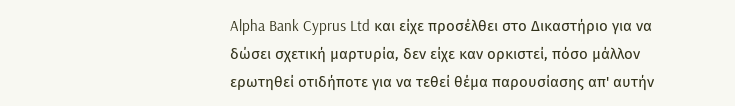Alpha Bank Cyprus Ltd και είχε προσέλθει στο Δικαστήριο για να δώσει σχετική μαρτυρία, δεν είχε καν ορκιστεί, πόσο μάλλον ερωτηθεί οτιδήποτε για να τεθεί θέμα παρουσίασης απ' αυτήν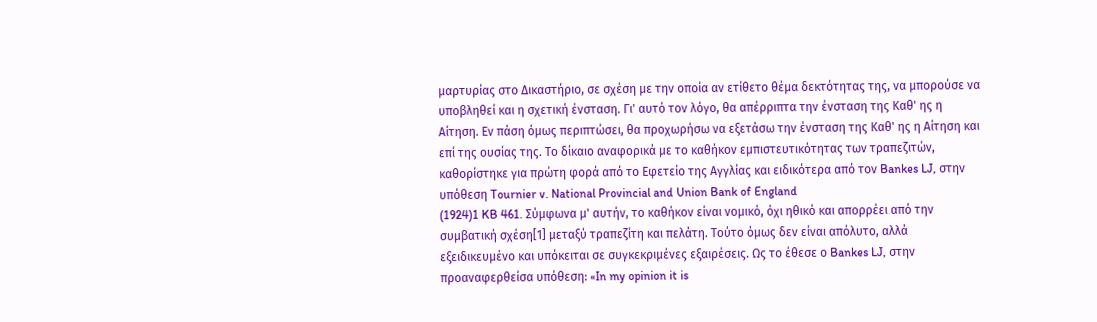μαρτυρίας στο Δικαστήριο, σε σχέση με την οποία αν ετίθετο θέμα δεκτότητας της, να μπορούσε να υποβληθεί και η σχετική ένσταση. Γι' αυτό τον λόγο, θα απέρριπτα την ένσταση της Καθ' ης η Αίτηση. Εν πάση όμως περιπτώσει, θα προχωρήσω να εξετάσω την ένσταση της Καθ' ης η Αίτηση και επί της ουσίας της. Το δίκαιο αναφορικά με το καθήκον εμπιστευτικότητας των τραπεζιτών, καθορίστηκε για πρώτη φορά από το Εφετείο της Αγγλίας και ειδικότερα από τον Bankes LJ, στην υπόθεση Tournier v. National Provincial and Union Bank of England
(1924)1 KB 461. Σύμφωνα μ' αυτήν, το καθήκον είναι νομικό, όχι ηθικό και απορρέει από την συμβατική σχέση[1] μεταξύ τραπεζίτη και πελάτη. Τούτο όμως δεν είναι απόλυτο, αλλά εξειδικευμένο και υπόκειται σε συγκεκριμένες εξαιρέσεις. Ως το έθεσε ο Bankes LJ, στην προαναφερθείσα υπόθεση: «In my opinion it is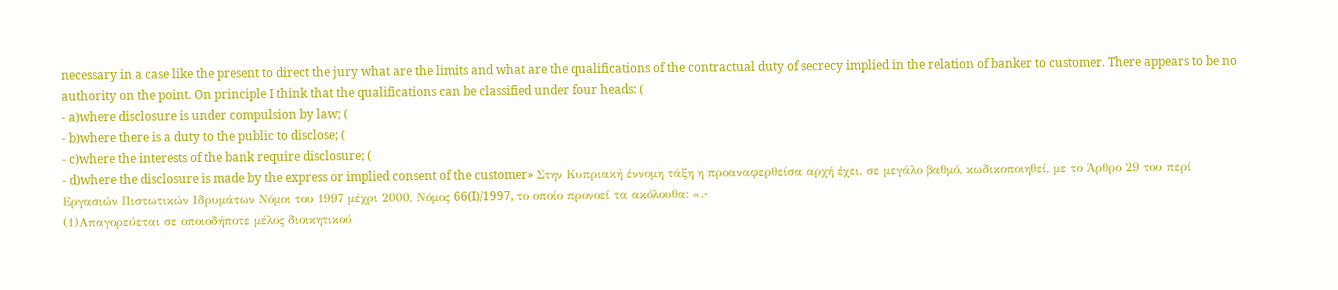necessary in a case like the present to direct the jury what are the limits and what are the qualifications of the contractual duty of secrecy implied in the relation of banker to customer. There appears to be no authority on the point. On principle I think that the qualifications can be classified under four heads: (
- a)where disclosure is under compulsion by law; (
- b)where there is a duty to the public to disclose; (
- c)where the interests of the bank require disclosure; (
- d)where the disclosure is made by the express or implied consent of the customer» Στην Κυπριακή έννομη τάξη η προαναφερθείσα αρχή έχει, σε μεγάλο βαθμό, κωδικοποιηθεί, με το Άρθρο 29 του περί Εργασιών Πιστωτικών Ιδρυμάτων Νόμοι του 1997 μέχρι 2000, Νόμος 66(I)/1997, το οποίο προνοεί τα ακόλουθα: «.-
(1)Απαγορεύεται σε οποιοδήποτε μέλος διοικητικού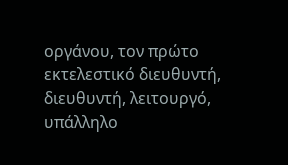οργάνου, τον πρώτο εκτελεστικό διευθυντή, διευθυντή, λειτουργό, υπάλληλο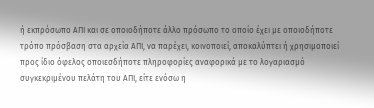ή εκπρόσωπο ΑΠΙ και σε οποιοδήποτε άλλο πρόσωπο το οποίο έχει με οποιοδήποτε τρόπο πρόσβαση στα αρχεία ΑΠΙ, να παρέχει, κοινοποιεί, αποκαλύπτει ή χρησιμοποιεί προς ίδιο όφελος οποιεσδήποτε πληροφορίες αναφορικά με το λογαριασμό συγκεκριμένου πελάτη του ΑΠΙ, είτε ενόσω η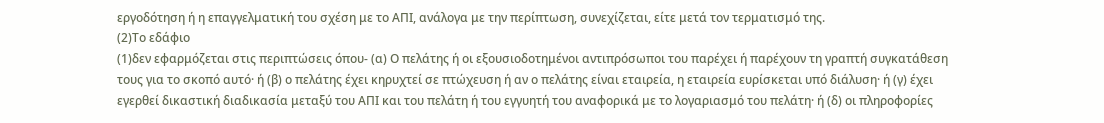εργοδότηση ή η επαγγελματική του σχέση με το ΑΠΙ, ανάλογα με την περίπτωση, συνεχίζεται, είτε μετά τον τερματισμό της.
(2)Το εδάφιο
(1)δεν εφαρμόζεται στις περιπτώσεις όπου- (α) Ο πελάτης ή οι εξουσιοδοτημένοι αντιπρόσωποι του παρέχει ή παρέχουν τη γραπτή συγκατάθεση τους για το σκοπό αυτό· ή (β) ο πελάτης έχει κηρυχτεί σε πτώχευση ή αν ο πελάτης είναι εταιρεία, η εταιρεία ευρίσκεται υπό διάλυση· ή (γ) έχει εγερθεί δικαστική διαδικασία μεταξύ του ΑΠΙ και του πελάτη ή του εγγυητή του αναφορικά με το λογαριασμό του πελάτη· ή (δ) οι πληροφορίες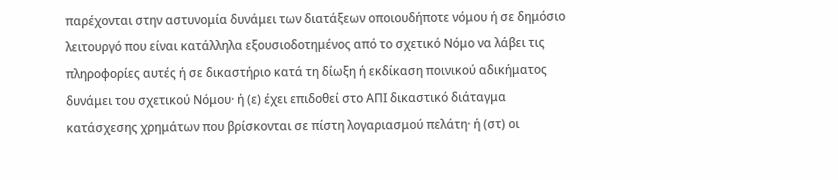παρέχονται στην αστυνομία δυνάμει των διατάξεων οποιουδήποτε νόμου ή σε δημόσιο λειτουργό που είναι κατάλληλα εξουσιοδοτημένος από το σχετικό Νόμο να λάβει τις πληροφορίες αυτές ή σε δικαστήριο κατά τη δίωξη ή εκδίκαση ποινικού αδικήματος δυνάμει του σχετικού Νόμου· ή (ε) έχει επιδοθεί στο ΑΠΙ δικαστικό διάταγμα κατάσχεσης χρημάτων που βρίσκονται σε πίστη λογαριασμού πελάτη· ή (στ) οι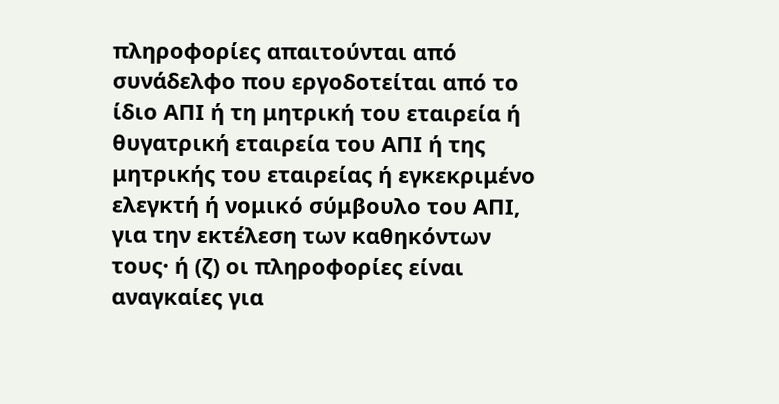πληροφορίες απαιτούνται από συνάδελφο που εργοδοτείται από το ίδιο ΑΠΙ ή τη μητρική του εταιρεία ή θυγατρική εταιρεία του ΑΠΙ ή της μητρικής του εταιρείας ή εγκεκριμένο ελεγκτή ή νομικό σύμβουλο του ΑΠΙ, για την εκτέλεση των καθηκόντων τους· ή (ζ) οι πληροφορίες είναι αναγκαίες για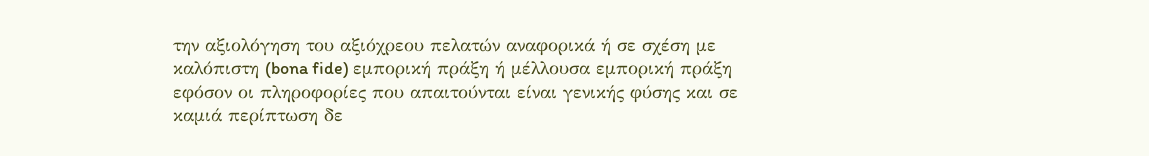την αξιολόγηση του αξιόχρεου πελατών αναφορικά ή σε σχέση με καλόπιστη (bona fide) εμπορική πράξη ή μέλλουσα εμπορική πράξη εφόσον οι πληροφορίες που απαιτούνται είναι γενικής φύσης και σε καμιά περίπτωση δε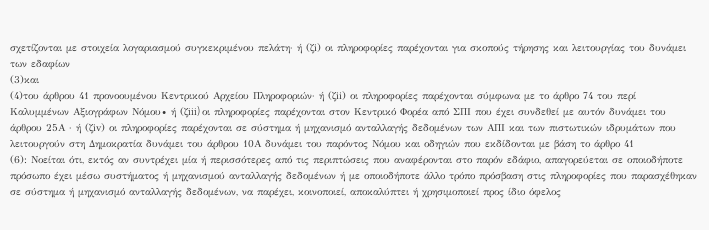σχετίζονται με στοιχεία λογαριασμού συγκεκριμένου πελάτη· ή (ζi) οι πληροφορίες παρέχονται για σκοπούς τήρησης και λειτουργίας του δυνάμει των εδαφίων
(3)και
(4)του άρθρου 41 προνοουμένου Κεντρικού Αρχείου Πληροφοριών· ή (ζii) οι πληροφορίες παρέχονται σύμφωνα με το άρθρο 74 του περί Καλυμμένων Αξιογράφων Νόμου∙ ή (ζiii) οι πληροφορίες παρέχονται στον Κεντρικό Φορέα από ΣΠΙ που έχει συνδεθεί με αυτόν δυνάμει του άρθρου 25Α · ή (ζiv) οι πληροφορίες παρέχονται σε σύστημα ή μηχανισμό ανταλλαγής δεδομένων των ΑΠΙ και των πιστωτικών ιδρυμάτων που λειτουργούν στη Δημοκρατία δυνάμει του άρθρου 10Α δυνάμει του παρόντος Νόμου και οδηγιών που εκδίδονται με βάση το άρθρο 41
(6): Νοείται ότι, εκτός αν συντρέχει μία ή περισσότερες από τις περιπτώσεις που αναφέρονται στο παρόν εδάφιο, απαγορεύεται σε οποιοδήποτε πρόσωπο έχει μέσω συστήματος ή μηχανισμού ανταλλαγής δεδομένων ή με οποιοδήποτε άλλο τρόπο πρόσβαση στις πληροφορίες που παρασχέθηκαν σε σύστημα ή μηχανισμό ανταλλαγής δεδομένων, να παρέχει, κοινοποιεί, αποκαλύπτει ή χρησιμοποιεί προς ίδιο όφελος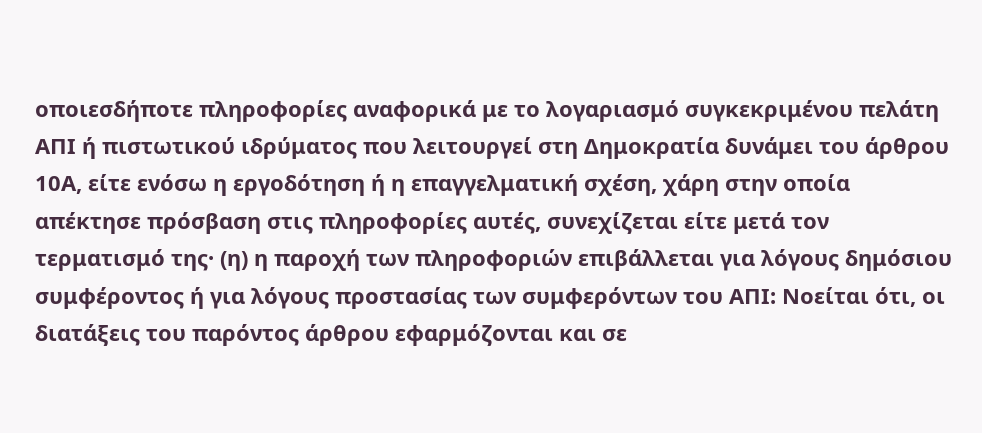οποιεσδήποτε πληροφορίες αναφορικά με το λογαριασμό συγκεκριμένου πελάτη ΑΠΙ ή πιστωτικού ιδρύματος που λειτουργεί στη Δημοκρατία δυνάμει του άρθρου 10Α, είτε ενόσω η εργοδότηση ή η επαγγελματική σχέση, χάρη στην οποία απέκτησε πρόσβαση στις πληροφορίες αυτές, συνεχίζεται είτε μετά τον τερματισμό της· (η) η παροχή των πληροφοριών επιβάλλεται για λόγους δημόσιου συμφέροντος ή για λόγους προστασίας των συμφερόντων του ΑΠΙ: Νοείται ότι, οι διατάξεις του παρόντος άρθρου εφαρμόζονται και σε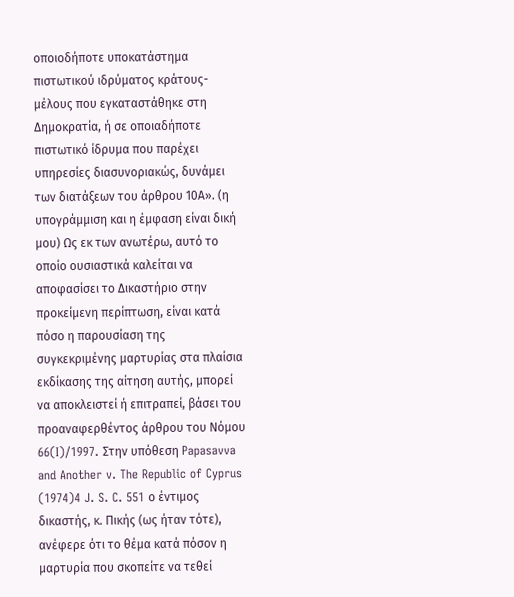οποιοδήποτε υποκατάστημα πιστωτικού ιδρύματος κράτους-μέλους που εγκαταστάθηκε στη Δημοκρατία, ή σε οποιαδήποτε πιστωτικό ίδρυμα που παρέχει υπηρεσίες διασυνοριακώς, δυνάμει των διατάξεων του άρθρου 10Α». (η υπογράμμιση και η έμφαση είναι δική μου) Ως εκ των ανωτέρω, αυτό το οποίο ουσιαστικά καλείται να αποφασίσει το Δικαστήριο στην προκείμενη περίπτωση, είναι κατά πόσο η παρουσίαση της συγκεκριμένης μαρτυρίας στα πλαίσια εκδίκασης της αίτηση αυτής, μπορεί να αποκλειστεί ή επιτραπεί, βάσει του προαναφερθέντος άρθρου του Νόμου 66(I)/1997. Στην υπόθεση Papasavva and Another v. The Republic of Cyprus
(1974)4 J. S. C. 551 ο έντιμος δικαστής, κ. Πικής (ως ήταν τότε), ανέφερε ότι το θέμα κατά πόσον η μαρτυρία που σκοπείτε να τεθεί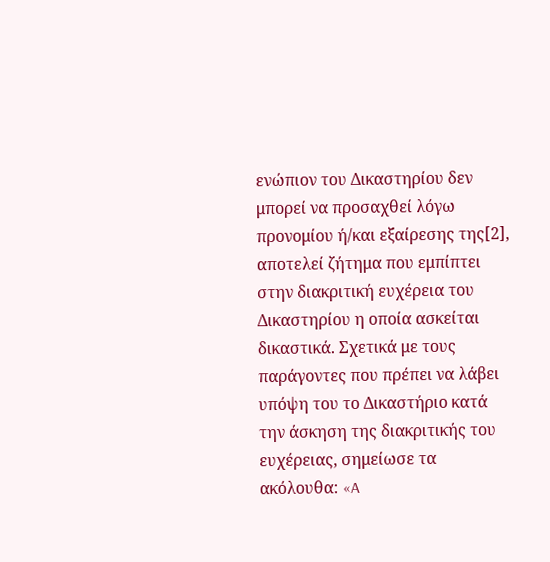ενώπιον του Δικαστηρίου δεν μπορεί να προσαχθεί λόγω προνομίου ή/και εξαίρεσης της[2], αποτελεί ζήτημα που εμπίπτει στην διακριτική ευχέρεια του Δικαστηρίου η οποία ασκείται δικαστικά. Σχετικά με τους παράγοντες που πρέπει να λάβει υπόψη του το Δικαστήριο κατά την άσκηση της διακριτικής του ευχέρειας, σημείωσε τα ακόλουθα: «A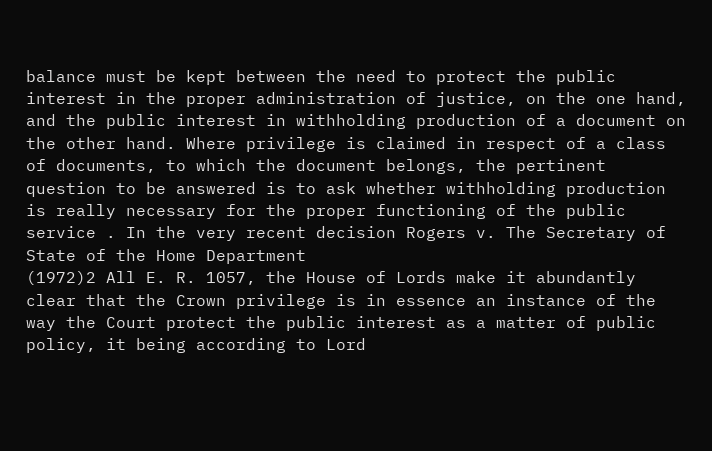balance must be kept between the need to protect the public interest in the proper administration of justice, on the one hand, and the public interest in withholding production of a document on the other hand. Where privilege is claimed in respect of a class of documents, to which the document belongs, the pertinent question to be answered is to ask whether withholding production is really necessary for the proper functioning of the public service . In the very recent decision Rogers v. The Secretary of State of the Home Department
(1972)2 All E. R. 1057, the House of Lords make it abundantly clear that the Crown privilege is in essence an instance of the way the Court protect the public interest as a matter of public policy, it being according to Lord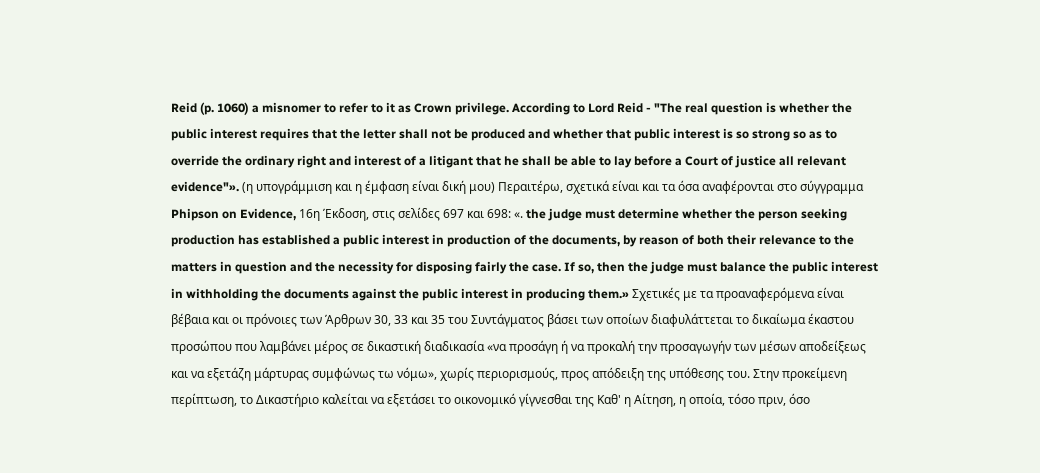Reid (p. 1060) a misnomer to refer to it as Crown privilege. According to Lord Reid - "The real question is whether the public interest requires that the letter shall not be produced and whether that public interest is so strong so as to override the ordinary right and interest of a litigant that he shall be able to lay before a Court of justice all relevant evidence"». (η υπογράμμιση και η έμφαση είναι δική μου) Περαιτέρω, σχετικά είναι και τα όσα αναφέρονται στο σύγγραμμα Phipson on Evidence, 16η Έκδοση, στις σελίδες 697 και 698: «. the judge must determine whether the person seeking production has established a public interest in production of the documents, by reason of both their relevance to the matters in question and the necessity for disposing fairly the case. If so, then the judge must balance the public interest in withholding the documents against the public interest in producing them.» Σχετικές με τα προαναφερόμενα είναι βέβαια και οι πρόνοιες των Άρθρων 30, 33 και 35 του Συντάγματος βάσει των οποίων διαφυλάττεται το δικαίωμα έκαστου προσώπου που λαμβάνει μέρος σε δικαστική διαδικασία «να προσάγη ή να προκαλή την προσαγωγήν των μέσων αποδείξεως και να εξετάζη μάρτυρας συμφώνως τω νόμω», χωρίς περιορισμούς, προς απόδειξη της υπόθεσης του. Στην προκείμενη περίπτωση, το Δικαστήριο καλείται να εξετάσει το οικονομικό γίγνεσθαι της Καθ' η Αίτηση, η οποία, τόσο πριν, όσο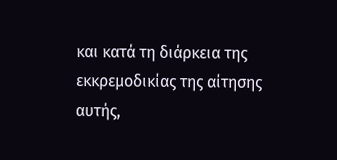και κατά τη διάρκεια της εκκρεμοδικίας της αίτησης αυτής,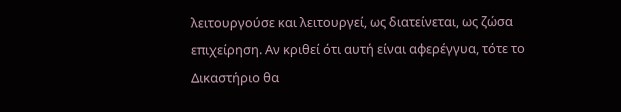λειτουργούσε και λειτουργεί, ως διατείνεται, ως ζώσα επιχείρηση. Αν κριθεί ότι αυτή είναι αφερέγγυα, τότε το Δικαστήριο θα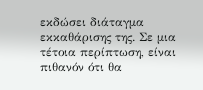εκδώσει διάταγμα εκκαθάρισης της. Σε μια τέτοια περίπτωση, είναι πιθανόν ότι θα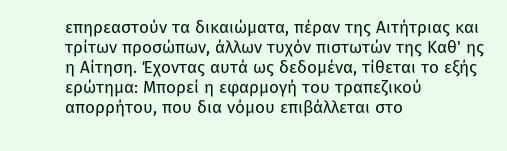επηρεαστούν τα δικαιώματα, πέραν της Αιτήτριας και τρίτων προσώπων, άλλων τυχόν πιστωτών της Καθ' ης η Αίτηση. Έχοντας αυτά ως δεδομένα, τίθεται το εξής ερώτημα: Μπορεί η εφαρμογή του τραπεζικού απορρήτου, που δια νόμου επιβάλλεται στο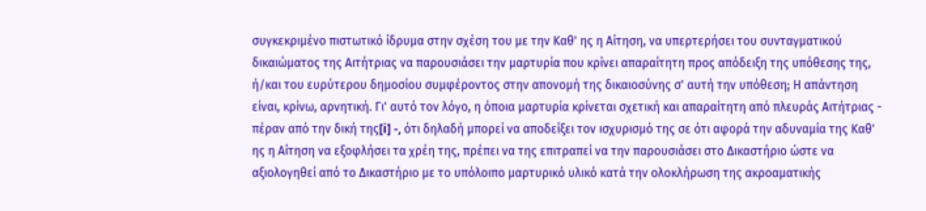συγκεκριμένο πιστωτικό ίδρυμα στην σχέση του με την Καθ' ης η Αίτηση, να υπερτερήσει του συνταγματικού δικαιώματος της Αιτήτριας να παρουσιάσει την μαρτυρία που κρίνει απαραίτητη προς απόδειξη της υπόθεσης της, ή/και του ευρύτερου δημοσίου συμφέροντος στην απονομή της δικαιοσύνης σ' αυτή την υπόθεση; Η απάντηση είναι, κρίνω, αρνητική. Γι' αυτό τον λόγο, η όποια μαρτυρία κρίνεται σχετική και απαραίτητη από πλευράς Αιτήτριας - πέραν από την δική της[i] -, ότι δηλαδή μπορεί να αποδείξει τον ισχυρισμό της σε ότι αφορά την αδυναμία της Καθ' ης η Αίτηση να εξοφλήσει τα χρέη της, πρέπει να της επιτραπεί να την παρουσιάσει στο Δικαστήριο ώστε να αξιολογηθεί από το Δικαστήριο με το υπόλοιπο μαρτυρικό υλικό κατά την ολοκλήρωση της ακροαματικής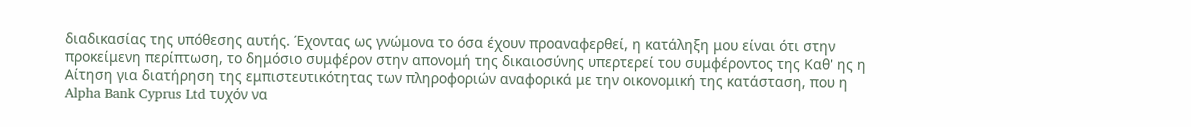διαδικασίας της υπόθεσης αυτής. Έχοντας ως γνώμονα το όσα έχουν προαναφερθεί, η κατάληξη μου είναι ότι στην προκείμενη περίπτωση, το δημόσιο συμφέρον στην απονομή της δικαιοσύνης υπερτερεί του συμφέροντος της Καθ' ης η Αίτηση για διατήρηση της εμπιστευτικότητας των πληροφοριών αναφορικά με την οικονομική της κατάσταση, που η Alpha Bank Cyprus Ltd τυχόν να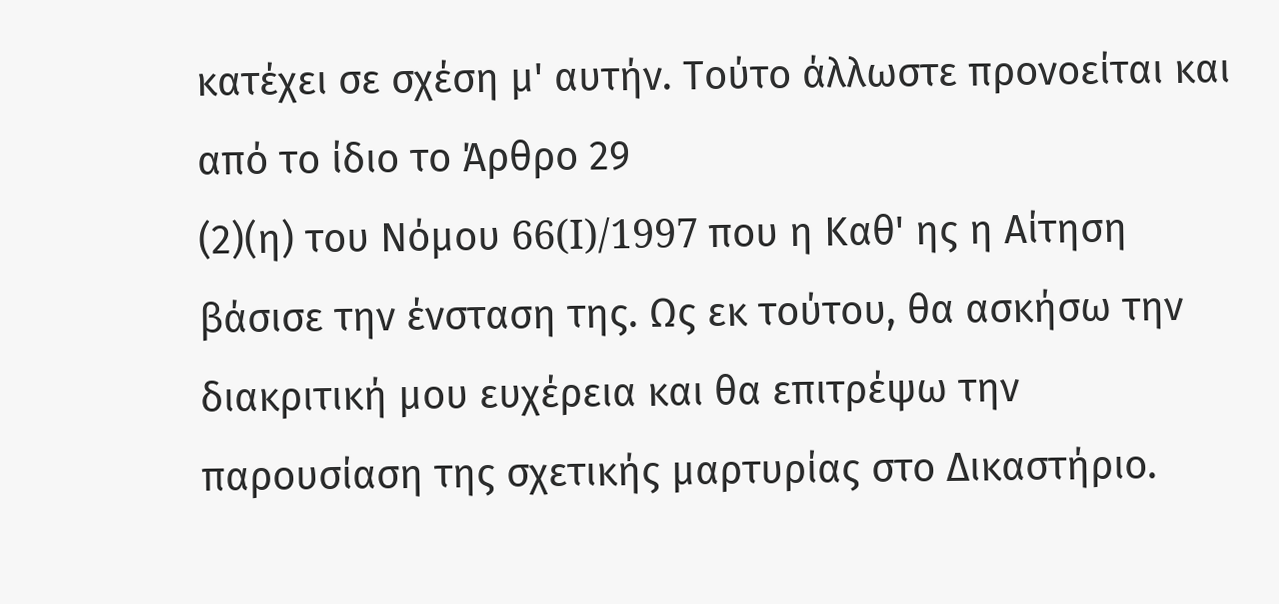κατέχει σε σχέση μ' αυτήν. Τούτο άλλωστε προνοείται και από το ίδιο το Άρθρο 29
(2)(η) του Νόμου 66(I)/1997 που η Καθ' ης η Αίτηση βάσισε την ένσταση της. Ως εκ τούτου, θα ασκήσω την διακριτική μου ευχέρεια και θα επιτρέψω την παρουσίαση της σχετικής μαρτυρίας στο Δικαστήριο.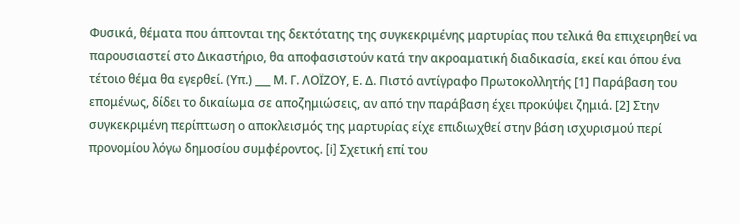Φυσικά, θέματα που άπτονται της δεκτότατης της συγκεκριμένης μαρτυρίας που τελικά θα επιχειρηθεί να παρουσιαστεί στο Δικαστήριο, θα αποφασιστούν κατά την ακροαματική διαδικασία, εκεί και όπου ένα τέτοιο θέμα θα εγερθεί. (Υπ.) ___ Μ. Γ. ΛΟΪΖΟΥ, Ε. Δ. Πιστό αντίγραφο Πρωτοκολλητής [1] Παράβαση του επομένως, δίδει το δικαίωμα σε αποζημιώσεις, αν από την παράβαση έχει προκύψει ζημιά. [2] Στην συγκεκριμένη περίπτωση ο αποκλεισμός της μαρτυρίας είχε επιδιωχθεί στην βάση ισχυρισμού περί προνομίου λόγω δημοσίου συμφέροντος. [i] Σχετική επί του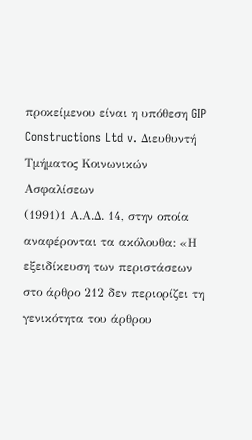προκείμενου είναι η υπόθεση GIP Constructions Ltd v. Διευθυντή Τμήματος Κοινωνικών Ασφαλίσεων
(1991)1 Α.Α.Δ. 14, στην οποία αναφέρονται τα ακόλουθα: «Η εξειδίκευση των περιστάσεων στο άρθρο 212 δεν περιορίζει τη γενικότητα του άρθρου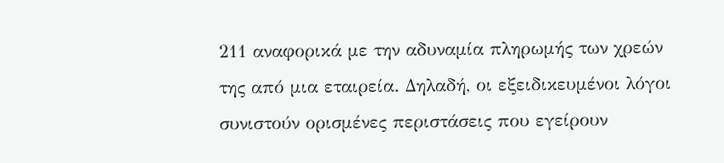211 αναφορικά με την αδυναμία πληρωμής των χρεών της από μια εταιρεία. Δηλαδή, οι εξειδικευμένοι λόγοι συνιστούν ορισμένες περιστάσεις που εγείρουν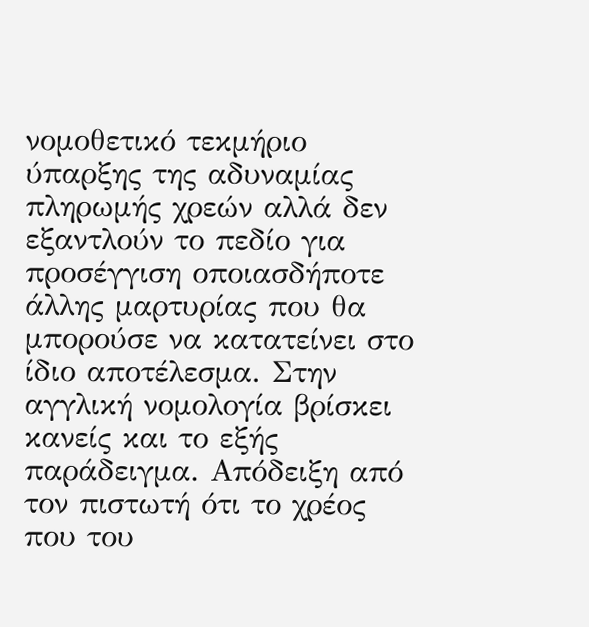νομοθετικό τεκμήριο ύπαρξης της αδυναμίας πληρωμής χρεών αλλά δεν εξαντλούν το πεδίο για προσέγγιση οποιασδήποτε άλλης μαρτυρίας που θα μπορούσε να κατατείνει στο ίδιο αποτέλεσμα. Στην αγγλική νομολογία βρίσκει κανείς και το εξής παράδειγμα. Απόδειξη από τον πιστωτή ότι το χρέος που του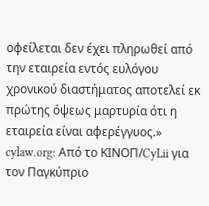οφείλεται δεν έχει πληρωθεί από την εταιρεία εντός ευλόγου χρονικού διαστήματος αποτελεί εκ πρώτης όψεως μαρτυρία ότι η εταιρεία είναι αφερέγγυος.» cylaw.org: Από το ΚΙΝOΠ/CyLii για τον Παγκύπριο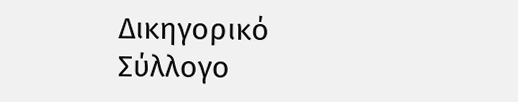Δικηγορικό Σύλλογο